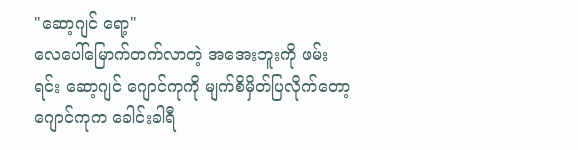"ဆော့ဂျင် ရော့"
လေပေါ်မြောက်တက်လာတဲ့ အအေးဘူးကို ဖမ်းရင်း ဆော့ဂျင် ဂျောင်ကုကို မျက်စိမှိတ်ပြလိုက်တော့ ဂျောင်ကုက ခေါင်းခါရီ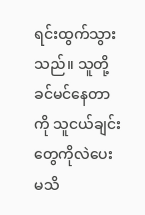ရင်းထွက်သွားသည်။ သူတို့ခင်မင်နေတာကို သူငယ်ချင်းတွေကိုလဲပေးမသိ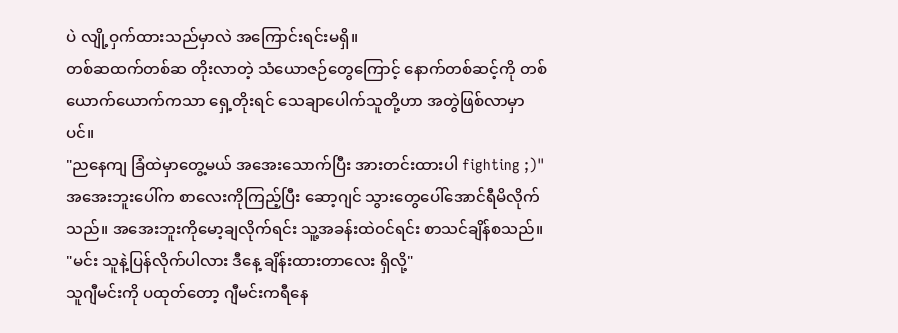ပဲ လျို့ဝှက်ထားသည်မှာလဲ အကြောင်းရင်းမရှိ။
တစ်ဆထက်တစ်ဆ တိုးလာတဲ့ သံယောဇဉ်တွေကြောင့် နောက်တစ်ဆင့်ကို တစ်ယောက်ယောက်ကသာ ရှေ့တိုးရင် သေချာပေါက်သူတို့ဟာ အတွဲဖြစ်လာမှာပင်။
"ညနေကျ ခြံထဲမှာတွေ့မယ် အအေးသောက်ပြီး အားတင်းထားပါ fighting ;)"
အအေးဘူးပေါ်က စာလေးကိုကြည့်ပြီး ဆော့ဂျင် သွားတွေပေါ်အောင်ရီမိလိုက်သည်။ အအေးဘူးကိုမော့ချလိုက်ရင်း သူ့အခန်းထဲဝင်ရင်း စာသင်ချိန်စသည်။
"မင်း သူနဲ့ပြန်လိုက်ပါလား ဒီနေ့ ချိန်းထားတာလေး ရှိလို့"
သူဂျီမင်းကို ပထုတ်တော့ ဂျီမင်းကရီနေ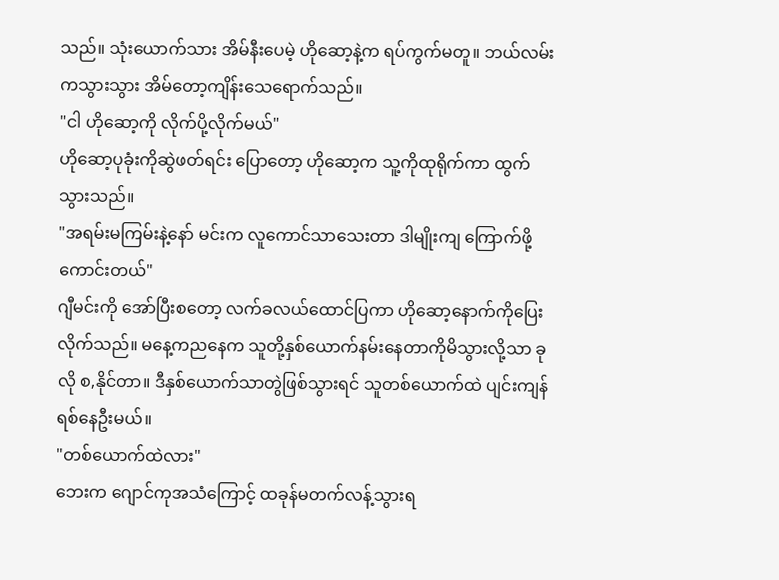သည်။ သုံးယောက်သား အိမ်နီးပေမဲ့ ဟိုဆော့နဲ့က ရပ်ကွက်မတူ။ ဘယ်လမ်းကသွားသွား အိမ်တော့ကျိန်းသေရောက်သည်။
"ငါ ဟိုဆော့ကို လိုက်ပို့လိုက်မယ်"
ဟိုဆော့ပုခုံးကိုဆွဲဖတ်ရင်း ပြောတော့ ဟိုဆော့က သူ့ကိုထုရိုက်ကာ ထွက်သွားသည်။
"အရမ်းမကြမ်းနဲ့နော် မင်းက လူကောင်သာသေးတာ ဒါမျိုးကျ ကြောက်ဖို့ကောင်းတယ်"
ဂျီမင်းကို အော်ပြီးစတော့ လက်ခလယ်ထောင်ပြကာ ဟိုဆော့နောက်ကိုပြေးလိုက်သည်။ မနေ့ကညနေက သူတို့နှစ်ယောက်နမ်းနေတာကိုမိသွားလို့သာ ခုလို စ,နိုင်တာ။ ဒီနှစ်ယောက်သာတွဲဖြစ်သွားရင် သူတစ်ယောက်ထဲ ပျင်းကျန်ရစ်နေဦးမယ်။
"တစ်ယောက်ထဲလား"
ဘေးက ဂျောင်ကုအသံကြောင့် ထခုန်မတက်လန့်သွားရ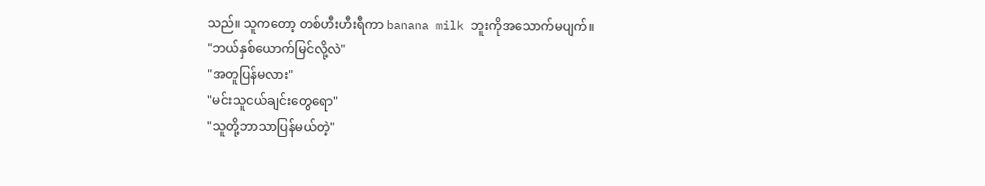သည်။ သူကတော့ တစ်ဟီးဟီးရီကာ banana milk ဘူးကိုအသောက်မပျက်။
"ဘယ်နှစ်ယောက်မြင်လို့လဲ"
"အတူပြန်မလား"
"မင်းသူငယ်ချင်းတွေရော"
"သူတို့ဘာသာပြန်မယ်တဲ့"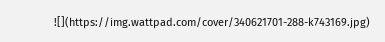![](https://img.wattpad.com/cover/340621701-288-k743169.jpg)